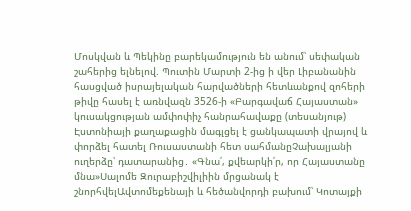Մոսկվան և Պեկինը բարեկամություն են անում՝ սեփական շահերից ելնելով. Պուտին Մարտի 2-ից ի վեր Լիբանանին հասցված իսրայելական հարվածների հետևանքով զոհերի թիվը հասել է առնվազն 3526-ի «Բարգավաճ Հայաստան» կուսակցության ամփոփիչ հանրահավաքը (տեսանյութ) Էստոնիայի քաղաքացին մագլցել է ցանկապատի վրայով և փորձել հատել Ռուսաստանի հետ սահմանըՉախալյանի ուղերձը՝ դատարանից․ «Գնա՛, քվեարկի՛ր, որ Հայաստանը մնա»Սալոմե Զուրաբիշվիլիին մրցանակ է շնորհվելԱվտոմեքենայի և հեծանվորդի բախում՝ Կոտայքի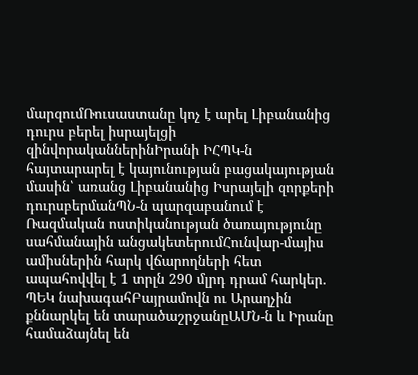մարզումՌուսաստանը կոչ է արել Լիբանանից դուրս բերել իսրայելցի զինվորականներինԻրանի ԻՀՊԿ-ն հայտարարել է կայունության բացակայության մասին՝ առանց Լիբանանից Իսրայելի զորքերի դուրսբերմանՊՆ-ն պարզաբանում է Ռազմական ոստիկանության ծառայությունը սահմանային անցակետերումՀունվար-մայիս ամիսներին հարկ վճարողների հետ ապահովվել է 1 տրլն 290 մլրդ դրամ հարկեր․ ՊԵԿ նախագահԲայրամովն ու Արաղչին քննարկել են տարածաշրջանըԱՄՆ-ն և Իրանը համաձայնել են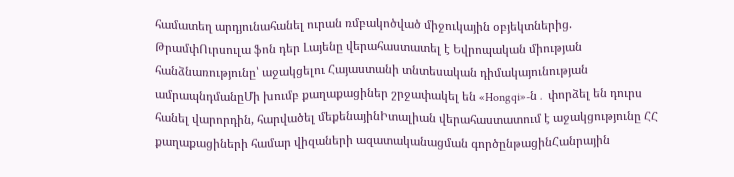համատեղ արդյունահանել ուրան ռմբակոծված միջուկային օբյեկտներից. ԹրամփՈւրսուլա ֆոն դեր Լայենը վերահաստատել է Եվրոպական միության հանձնառությունը՝ աջակցելու Հայաստանի տնտեսական դիմակայունության ամրապնդմանըՄի խումբ քաղաքացիներ շրջափակել են «Hongqi»-ն․ փորձել են դուրս հանել վարորդին, հարվածել մեքենայինԻտալիան վերահաստատում է աջակցությունը ՀՀ քաղաքացիների համար վիզաների ազատականացման գործընթացինՀանրային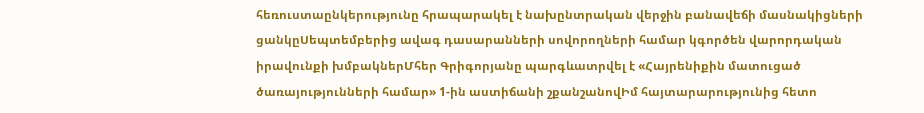հեռուստաընկերությունը հրապարակել է նախընտրական վերջին բանավեճի մասնակիցների ցանկըՍեպտեմբերից ավագ դասարանների սովորողների համար կգործեն վարորդական իրավունքի խմբակներՄհեր Գրիգորյանը պարգևատրվել է «Հայրենիքին մատուցած ծառայությունների համար» 1-ին աստիճանի շքանշանովԻմ հայտարարությունից հետո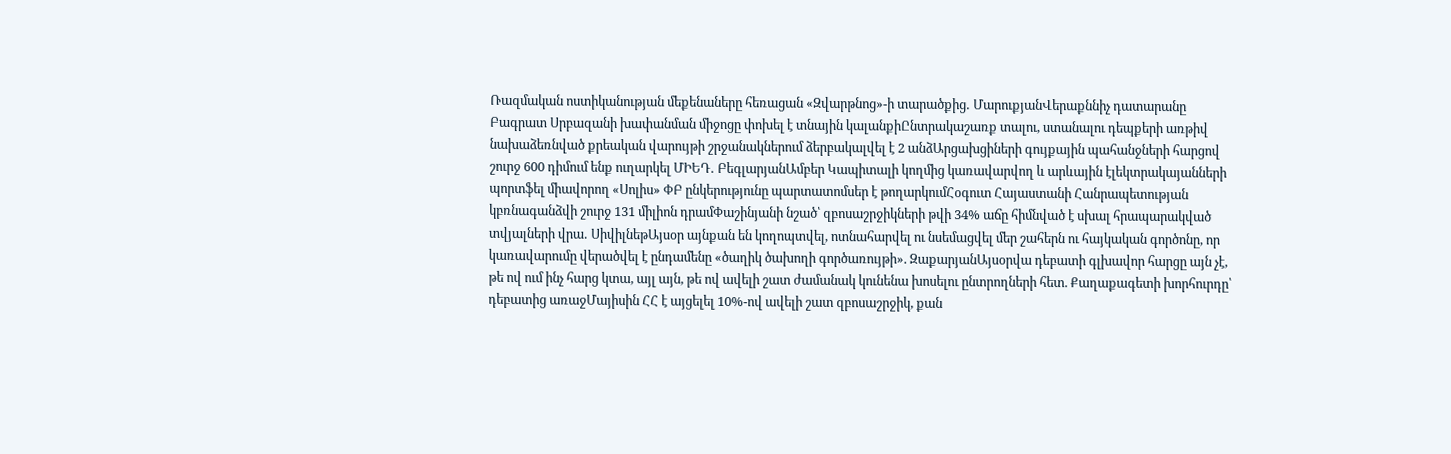Ռազմական ոստիկանության մեքենաները հեռացան «Զվարթնոց»-ի տարածքից․ ՄարուքյանՎերաքննիչ դատարանը Բագրատ Սրբազանի խափանման միջոցը փոխել է տնային կալանքիԸնտրակաշառք տալու, ստանալու դեպքերի առթիվ նախաձեռնված քրեական վարույթի շրջանակներում ձերբակալվել է 2 անձԱրցախցիների գույքային պահանջների հարցով շուրջ 600 դիմում ենք ուղարկել ՄԻԵԴ․ ԲեգլարյանԱմբեր Կապիտալի կողմից կառավարվող և արևային էլեկտրակայանների պորտֆել միավորող «Սոլիս» ՓԲ ընկերությունը պարտատոմսեր է թողարկումՀօգուտ Հայաստանի Հանրապետության կբռնագանձվի շուրջ 131 միլիոն դրամՓաշինյանի նշած՝ զբոսաշրջիկների թվի 34% աճը հիմնված է սխալ հրապարակված տվյալների վրա․ ՍիվիլնեթԱյսօր այնքան են կողոպտվել, ոտնահարվել ու նսեմացվել մեր շահերն ու հայկական գործոնը, որ կառավարումը վերածվել է ընդամենը «ծաղիկ ծախողի գործառույթի». ԶաքարյանԱյսօրվա դեբատի գլխավոր հարցը այն չէ, թե ով ում ինչ հարց կտա, այլ այն, թե ով ավելի շատ ժամանակ կունենա խոսելու ընտրողների հետ. Քաղաքագետի խորհուրդը՝ դեբատից առաջՄայիսին ՀՀ է այցելել 10%-ով ավելի շատ զբոսաշրջիկ, քան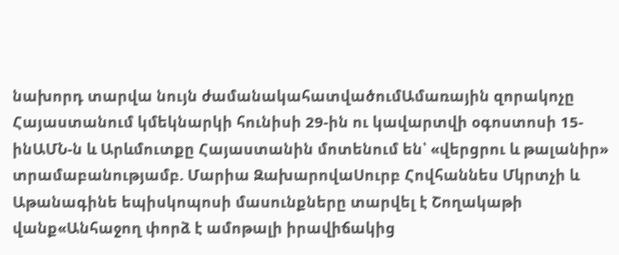նախորդ տարվա նույն ժամանակահատվածումԱմառային զորակոչը Հայաստանում կմեկնարկի հունիսի 29-ին ու կավարտվի օգոստոսի 15-ինԱՄՆ-ն և Արևմուտքը Հայաստանին մոտենում են՝ «վերցրու և թալանիր» տրամաբանությամբ. Մարիա ԶախարովաՍուրբ Հովհաննես Մկրտչի և Աթանագինե եպիսկոպոսի մասունքները տարվել է Շողակաթի վանք«Անհաջող փորձ է ամոթալի իրավիճակից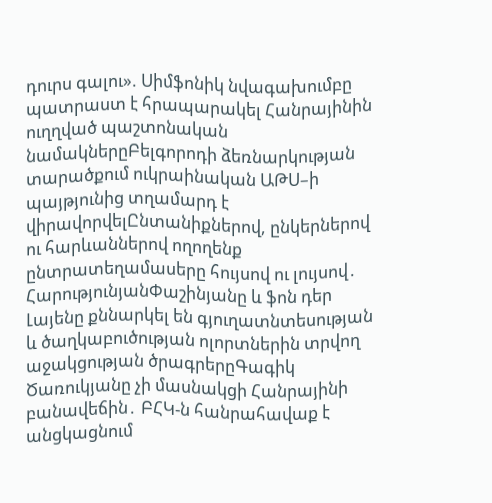դուրս գալու». Սիմֆոնիկ նվագախումբը պատրաստ է հրապարակել Հանրայինին ուղղված պաշտոնական նամակներըԲելգորոդի ձեռնարկության տարածքում ուկրաինական ԱԹՍ–ի պայթյունից տղամարդ է վիրավորվելԸնտանիքներով, ընկերներով ու հարևաններով ողողենք ընտրատեղամասերը հույսով ու լույսով․ ՀարությունյանՓաշինյանը և ֆոն դեր Լայենը քննարկել են գյուղատնտեսության և ծաղկաբուծության ոլորտներին տրվող աջակցության ծրագրերըԳագիկ Ծառուկյանը չի մասնակցի Հանրայինի բանավեճին․ ԲՀԿ-ն հանրահավաք է անցկացնում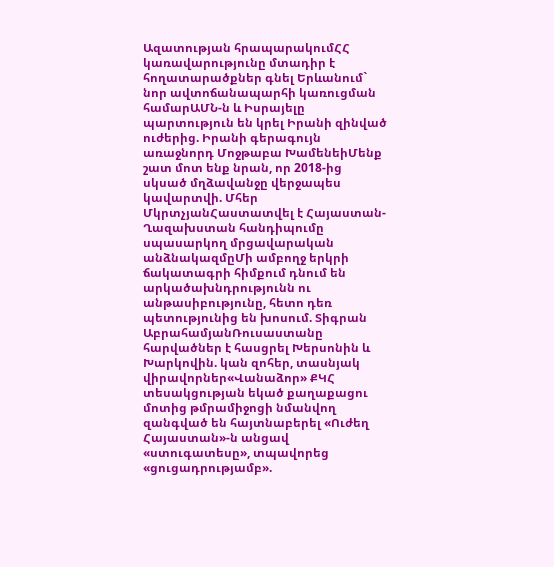Ազատության հրապարակումՀՀ կառավարությունը մտադիր է հողատարածքներ գնել Երևանում` նոր ավտոճանապարհի կառուցման համարԱՄՆ-ն և Իսրայելը պարտություն են կրել Իրանի զինված ուժերից. Իրանի գերագույն առաջնորդ Մոջթաբա ԽամենեիՄենք շատ մոտ ենք նրան, որ 2018-ից սկսած մղձավանջը վերջապես կավարտվի. Մհեր ՄկրտչյանՀաստատվել է Հայաստան-Ղազախստան հանդիպումը սպասարկող մրցավարական անձնակազմըՄի ամբողջ երկրի ճակատագրի հիմքում դնում են արկածախնդրությունն ու անթասիբությունը, հետո դեռ պետությունից են խոսում. Տիգրան ԱբրահամյանՌուսաստանը հարվածներ է հասցրել Խերսոնին և Խարկովին. կան զոհեր, տասնյակ վիրավորներ«Վանաձոր» ՔԿՀ տեսակցության եկած քաղաքացու մոտից թմրամիջոցի նմանվող զանգված են հայտնաբերել «Ուժեղ Հայաստան»-ն անցավ «ստուգատեսը», տպավորեց «ցուցադրությամբ».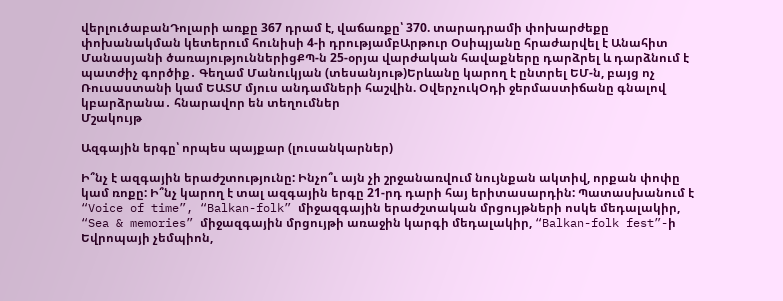վերլուծաբանԴոլարի առքը 367 դրամ է, վաճառքը՝ 370. տարադրամի փոխարժեքը փոխանակման կետերում հունիսի 4-ի դրությամբԱրթուր Օսիպյանը հրաժարվել է Անահիտ Մանասյանի ծառայություններիցՔՊ-ն 25-օրյա վարժական հավաքները դարձրել և դարձնում է պատժիչ գործիք․ Գեղամ Մանուկյան (տեսանյութ)Երևանը կարող է ընտրել ԵՄ-ն, բայց ոչ Ռուսաստանի կամ ԵԱՏՄ մյուս անդամների հաշվին. ՕվերչուկՕդի ջերմաստիճանը գնալով կբարձրանա․ հնարավոր են տեղումներ
Մշակույթ

Ազգային երգը՝ որպես պայքար (լուսանկարներ)

Ի՞նչ է ազգային երաժշտությունը: Ինչո՞ւ այն չի շրջանառվում նույնքան ակտիվ, որքան փոփը կամ ռոքը: Ի՞նչ կարող է տալ ազգային երգը 21-րդ դարի հայ երիտասարդին: Պատասխանում է “Voice of time”, “Balkan-folk” միջազգային երաժշտական մրցույթների ոսկե մեդալակիր, “Sea & memories” միջազգային մրցույթի առաջին կարգի մեդալակիր, “Balkan-folk fest”-ի Եվրոպայի չեմպիոն,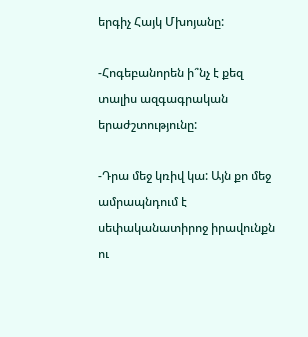երգիչ Հայկ Մխոյանը:

-Հոգեբանորեն ի՞նչ է քեզ տալիս ազգագրական երաժշտությունը:

-Դրա մեջ կռիվ կա: Այն քո մեջ ամրապնդում է սեփականատիրոջ իրավունքն ու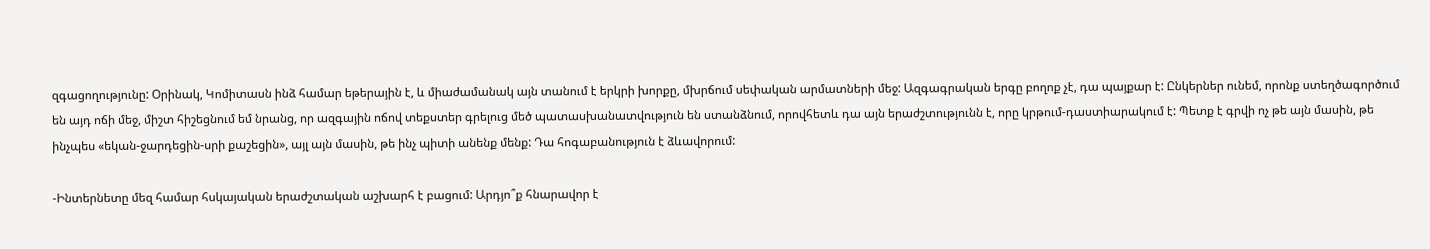զգացողությունը: Օրինակ, Կոմիտասն ինձ համար եթերային է, և միաժամանակ այն տանում է երկրի խորքը, մխրճում սեփական արմատների մեջ: Ազգագրական երգը բողոք չէ, դա պայքար է: Ընկերներ ունեմ, որոնք ստեղծագործում են այդ ոճի մեջ, միշտ հիշեցնում եմ նրանց, որ ազգային ոճով տեքստեր գրելուց մեծ պատասխանատվություն են ստանձնում, որովհետև դա այն երաժշտությունն է, որը կրթում-դաստիարակում է: Պետք է գրվի ոչ թե այն մասին, թե ինչպես «եկան-ջարդեցին-սրի քաշեցին», այլ այն մասին, թե ինչ պիտի անենք մենք: Դա հոգաբանություն է ձևավորում:

-Ինտերնետը մեզ համար հսկայական երաժշտական աշխարհ է բացում: Արդյո՞ք հնարավոր է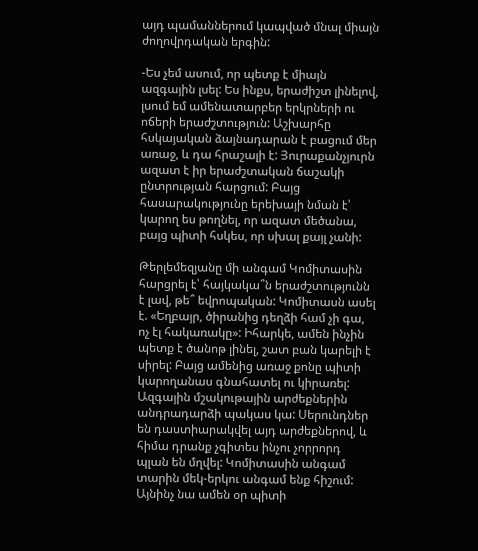այդ պամաններում կապված մնալ միայն ժողովրդական երգին:

-Ես չեմ ասում, որ պետք է միայն ազգային լսել: Ես ինքս, երաժիշտ լինելով, լսում եմ ամենատարբեր երկրների ու ոճերի երաժշտություն: Աշխարհը հսկայական ձայնադարան է բացում մեր առաջ, և դա հրաշալի է: Յուրաքանչյուրն ազատ է իր երաժշտական ճաշակի ընտրության հարցում: Բայց հասարակությունը երեխայի նման է՝ կարող ես թողնել, որ ազատ մեծանա, բայց պիտի հսկես, որ սխալ քայլ չանի:

Թերլեմեզյանը մի անգամ Կոմիտասին հարցրել է՝ հայկակա՞ն երաժշտությունն է լավ, թե՞ եվրոպական: Կոմիտասն ասել է. «Եղբայր, ծիրանից դեղձի համ չի գա, ոչ էլ հակառակը»: Իհարկե, ամեն ինչին պետք է ծանոթ լինել, շատ բան կարելի է սիրել: Բայց ամենից առաջ քոնը պիտի կարողանաս գնահատել ու կիրառել: Ազգային մշակութային արժեքներին անդրադարձի պակաս կա: Սերունդներ են դաստիարակվել այդ արժեքներով, և հիմա դրանք չգիտես ինչու չորրորդ պլան են մղվել: Կոմիտասին անգամ տարին մեկ-երկու անգամ ենք հիշում: Այնինչ նա ամեն օր պիտի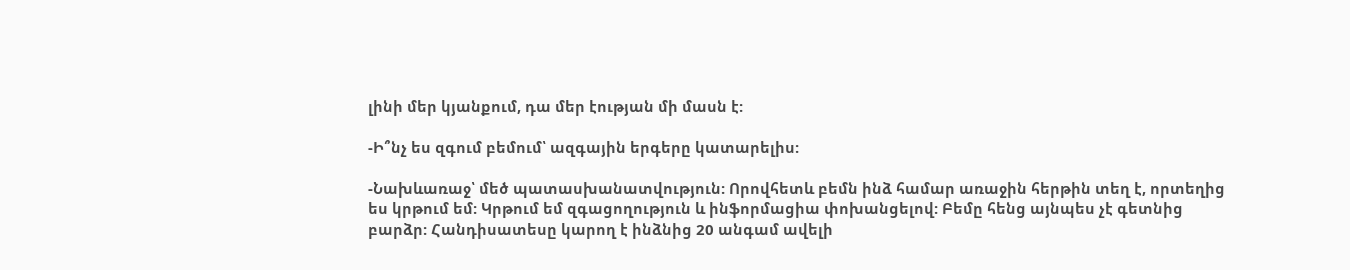լինի մեր կյանքում, դա մեր էության մի մասն է:

-Ի՞նչ ես զգում բեմում՝ ազգային երգերը կատարելիս:

-Նախևառաջ՝ մեծ պատասխանատվություն: Որովհետև բեմն ինձ համար առաջին հերթին տեղ է, որտեղից ես կրթում եմ: Կրթում եմ զգացողություն և ինֆորմացիա փոխանցելով: Բեմը հենց այնպես չէ գետնից բարձր: Հանդիսատեսը կարող է ինձնից 20 անգամ ավելի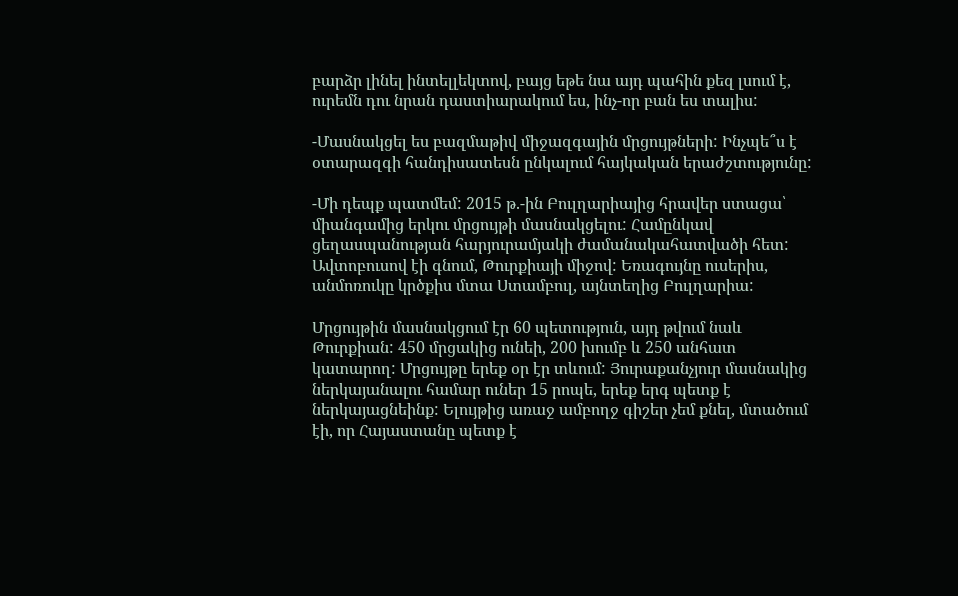բարձր լինել ինտելլեկտով, բայց եթե նա այդ պահին քեզ լսում է, ուրեմն դու նրան դաստիարակում ես, ինչ-որ բան ես տալիս:

-Մասնակցել ես բազմաթիվ միջազգային մրցույթների: Ինչպե՞ս է օտարազգի հանդիսատեսն ընկալում հայկական երաժշտությունը:

-Մի դեպք պատմեմ: 2015 թ.-ին Բուլղարիայից հրավեր ստացա՝ միանգամից երկու մրցույթի մասնակցելու: Համընկավ ցեղասպանության հարյուրամյակի ժամանակահատվածի հետ: Ավտոբուսով էի գնում, Թուրքիայի միջով: Եռագույնը ուսերիս, անմոռուկը կրծքիս մտա Ստամբուլ, այնտեղից Բուլղարիա:

Մրցույթին մասնակցում էր 60 պետություն, այդ թվում նաև Թուրքիան: 450 մրցակից ունեի, 200 խումբ և 250 անհատ կատարող: Մրցույթը երեք օր էր տևում: Յուրաքանչյուր մասնակից ներկայանալու համար ուներ 15 րոպե, երեք երգ պետք է ներկայացնեինք: Ելույթից առաջ ամբողջ գիշեր չեմ քնել, մտածում էի, որ Հայաստանը պետք է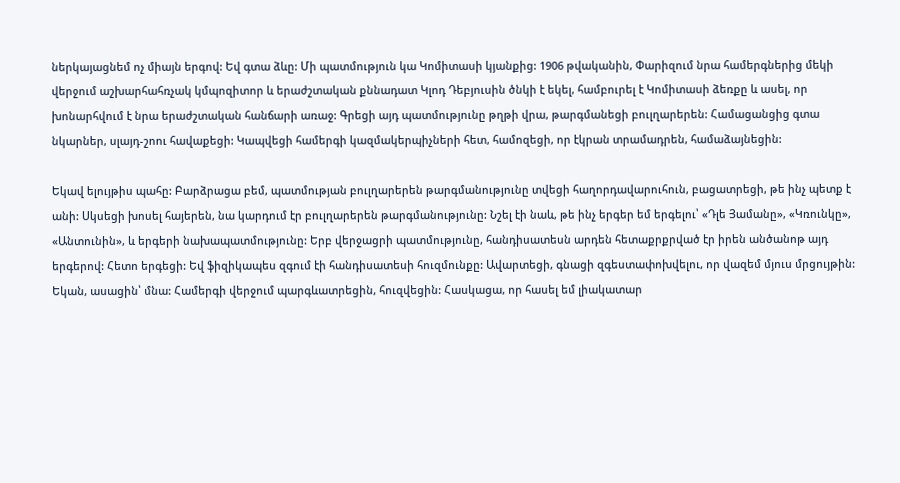ներկայացնեմ ոչ միայն երգով: Եվ գտա ձևը: Մի պատմություն կա Կոմիտասի կյանքից: 1906 թվականին, Փարիզում նրա համերգներից մեկի վերջում աշխարհահռչակ կմպոզիտոր և երաժշտական քննադատ Կլոդ Դեբյուսին ծնկի է եկել, համբուրել է Կոմիտասի ձեռքը և ասել, որ խոնարհվում է նրա երաժշտական հանճարի առաջ: Գրեցի այդ պատմությունը թղթի վրա, թարգմանեցի բուլղարերեն: Համացանցից գտա նկարներ, սլայդ-շոու հավաքեցի: Կապվեցի համերգի կազմակերպիչների հետ, համոզեցի, որ էկրան տրամադրեն, համաձայնեցին:

Եկավ ելույթիս պահը: Բարձրացա բեմ, պատմության բուլղարերեն թարգմանությունը տվեցի հաղորդավարուհուն, բացատրեցի, թե ինչ պետք է անի: Սկսեցի խոսել հայերեն, նա կարդում էր բուլղարերեն թարգմանությունը: Նշել էի նաև, թե ինչ երգեր եմ երգելու՝ «Դլե Յամանը», «Կռունկը», «Անտունին», և երգերի նախապատմությունը: Երբ վերջացրի պատմությունը, հանդիսատեսն արդեն հետաքրքրված էր իրեն անծանոթ այդ երգերով: Հետո երգեցի: Եվ ֆիզիկապես զգում էի հանդիսատեսի հուզմունքը: Ավարտեցի, գնացի զգեստափոխվելու, որ վազեմ մյուս մրցույթին: Եկան, ասացին՝ մնա: Համերգի վերջում պարգևատրեցին, հուզվեցին: Հասկացա, որ հասել եմ լիակատար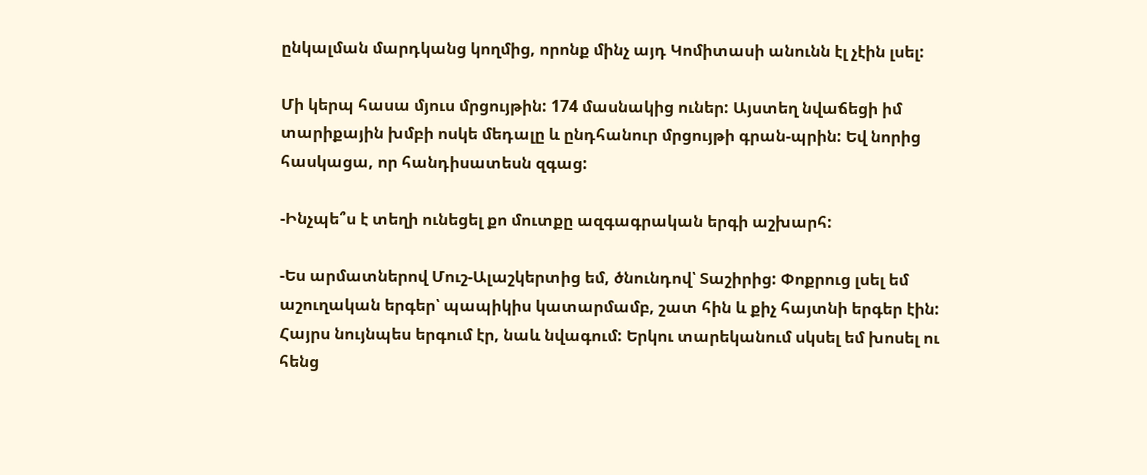ընկալման մարդկանց կողմից, որոնք մինչ այդ Կոմիտասի անունն էլ չէին լսել:

Մի կերպ հասա մյուս մրցույթին: 174 մասնակից ուներ: Այստեղ նվաճեցի իմ տարիքային խմբի ոսկե մեդալը և ընդհանուր մրցույթի գրան-պրին: Եվ նորից հասկացա, որ հանդիսատեսն զգաց:

-Ինչպե՞ս է տեղի ունեցել քո մուտքը ազգագրական երգի աշխարհ:

-Ես արմատներով Մուշ-Ալաշկերտից եմ, ծնունդով՝ Տաշիրից: Փոքրուց լսել եմ աշուղական երգեր՝ պապիկիս կատարմամբ, շատ հին և քիչ հայտնի երգեր էին: Հայրս նույնպես երգում էր, նաև նվագում: Երկու տարեկանում սկսել եմ խոսել ու հենց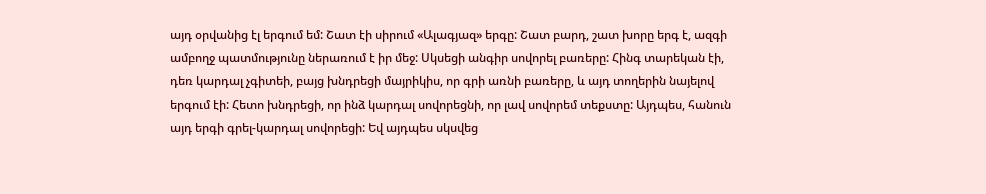այդ օրվանից էլ երգում եմ: Շատ էի սիրում «Ալագյազ» երգը: Շատ բարդ, շատ խորը երգ է, ազգի ամբողջ պատմությունը ներառում է իր մեջ: Սկսեցի անգիր սովորել բառերը: Հինգ տարեկան էի, դեռ կարդալ չգիտեի, բայց խնդրեցի մայրիկիս, որ գրի առնի բառերը, և այդ տողերին նայելով երգում էի: Հետո խնդրեցի, որ ինձ կարդալ սովորեցնի, որ լավ սովորեմ տեքստը: Այդպես, հանուն այդ երգի գրել-կարդալ սովորեցի: Եվ այդպես սկսվեց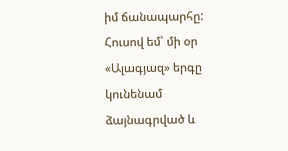իմ ճանապարհը: Հուսով եմ՝ մի օր «Ալագյազ» երգը կունենամ ձայնագրված և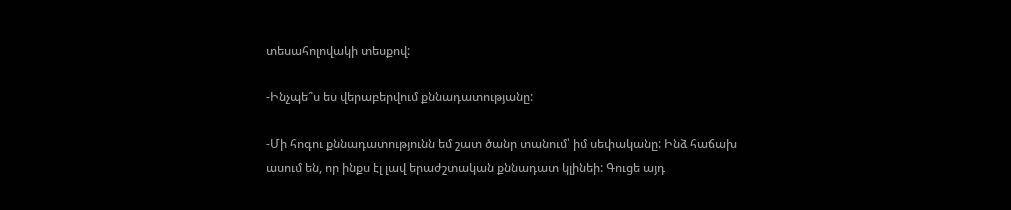տեսահոլովակի տեսքով:

-Ինչպե՞ս ես վերաբերվում քննադատությանը:

-Մի հոգու քննադատությունն եմ շատ ծանր տանում՝ իմ սեփականը: Ինձ հաճախ ասում են, որ ինքս էլ լավ երաժշտական քննադատ կլինեի: Գուցե այդ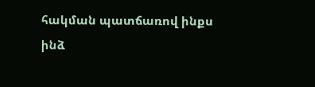հակման պատճառով ինքս ինձ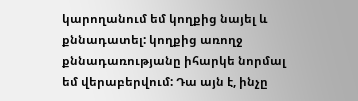կարողանում եմ կողքից նայել և քննադատել: կողքից առողջ քննադառությանը իհարկե նորմալ եմ վերաբերվում: Դա այն է, ինչը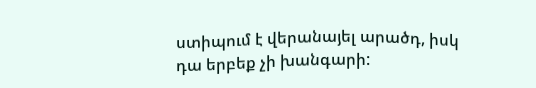ստիպում է վերանայել արածդ, իսկ դա երբեք չի խանգարի: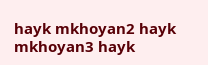hayk mkhoyan2 hayk mkhoyan3 hayk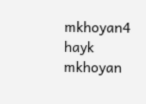mkhoyan4 hayk mkhoyan